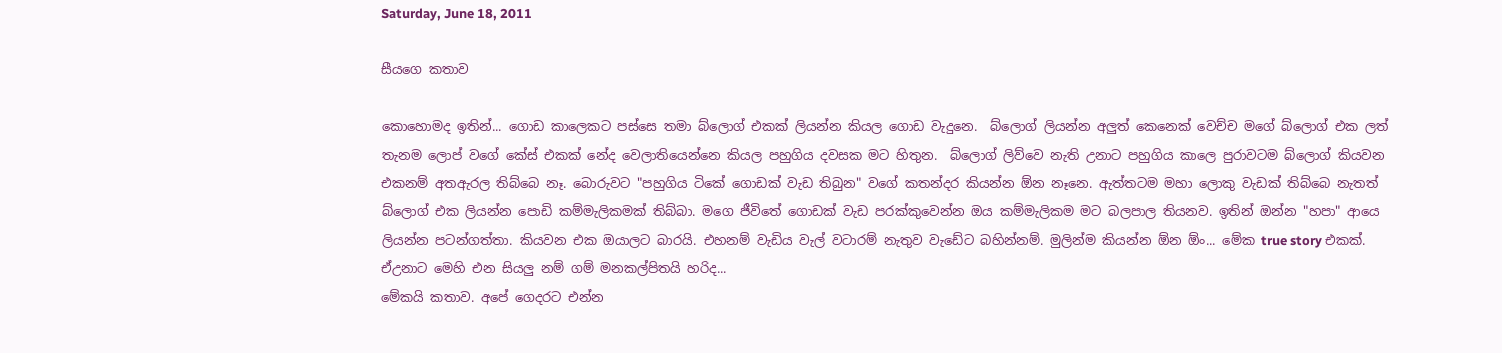Saturday, June 18, 2011

සීයගෙ කතාව

කොහොමද ඉතින්... ගොඩ කාලෙකට පස්සෙ තමා බ්ලොග් එකක් ලියන්න කියල ගොඩ වැදුනෙ.  බ්ලොග් ලියන්න අලුත් කෙනෙක් වෙච්ච මගේ බ්ලොග් එක ලත් තැනම ලොප් වගේ කේස් එකක් නේද වෙලාතියෙන්නෙ කියල පහුගිය දවසක මට හිතුන.  බ්ලොග් ලිව්වෙ නැති උනාට පහුගිය කාලෙ පුරාවටම බ්ලොග් කියවන එකනම් අතඇරල තිබ්බෙ නෑ. බොරුවට "පහුගිය ටිකේ ගොඩක් වැඩ තිබුන" වගේ කතන්දර කියන්න ඕන නෑනෙ. ඇත්තටම මහා ලොකු වැඩක් තිබ්බෙ නැතත් බ්ලොග් එක ලියන්න පොඩි කම්මැලිකමක් තිබ්බා. මගෙ ජීවිතේ ගොඩක් වැඩ පරක්කුවෙන්න ඔය කම්මැලිකම මට බලපාල තියනව. ඉතින් ඔන්න "හපා" ආයෙ ලියන්න පටන්ගත්තා. කියවන එක ඔයාලට බාරයි. එහනම් වැඩිය වැල් වටාරම් නැතුව වැඩේට බහින්නම්. මුලින්ම කියන්න ඕන ඕං... මේක true story එකක්. ඒඋනාට මෙහි එන සියලු නම් ගම් මනකල්පිතයි හරිද...
මේකයි කතාව. අපේ ගෙදරට එන්න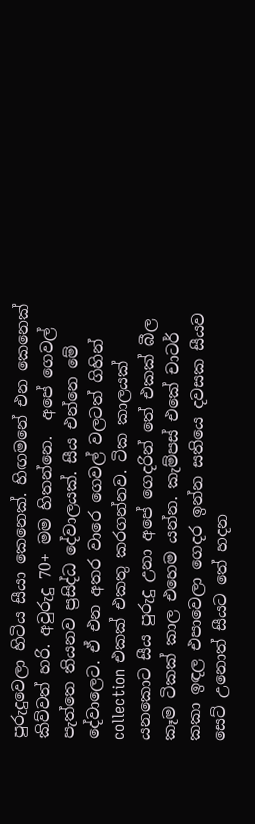පුරුදුවෙලා හිටිය සීයා කෙනෙක්. හිඟමනේ එන කෙනෙක් කිව්වත් හරි. අවුරුදු 70+ මම හිතන්නෙ.  අපේ ගෙවල් පැත්තෙ තියනව ප්‍රසිද්ධ දේවාලයක්. සීය එන්නෙ මේ දේවාලෙට. ඒ එන අතර වාරෙ ගෙවල් වලටත් ගිහින් collection එකක් එකතු කරගන්නව. ටික කාලයක් යනකොට සීය පුරුදු උනා අපේ ගෙදරින් තේ එකක් බීල කෑම ටිකක් කාල එහෙම යන්න. කැම්පස් එකේ චාටර් කකා ඉඳල එපාවෙලා ගෙදර ඉන්න සතියෙ දවසක සීයව සෙට් උනොත් සීයට තේ හදන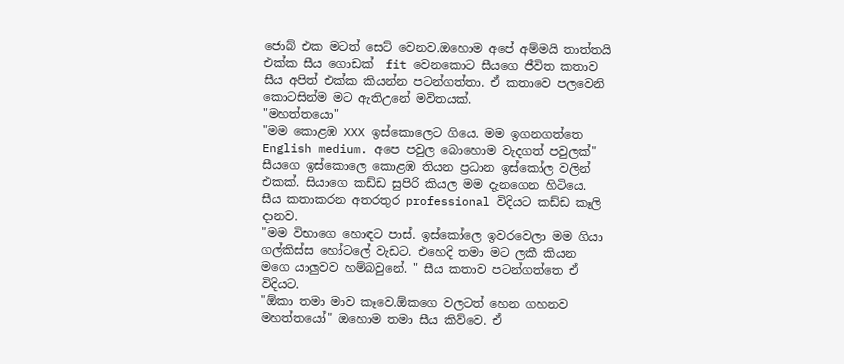ජොබ් එක මටත් සෙට් වෙනව.ඔහොම අපේ අම්මයි තාත්තයි එක්ක සීය ගොඩක්  fit වෙනකොට සීයගෙ ජීවිත කතාව සීය අපිත් එක්ක කියන්න පටන්ගත්තා. ඒ කතාවෙ පලවෙනි කොටසින්ම මට ඇතිඋනේ මවිතයක්.
"මහත්තයො"
"මම කොළඹ XXX ඉස්කොලෙට ගියෙ. මම ඉගනගත්තෙ English medium. අපෙ පවුල බොහොම වැදගත් පවුලක්"
සීයගෙ ඉස්කොලෙ කොළඹ තියන ප්‍රධාන ඉස්කෝල වලින් එකක්. සියාගෙ කඩ්ඩ සුපිරි කියල මම දැනගෙන හිටියෙ. සීය කතාකරන අතරතුර professional විදියට කඩ්ඩ කෑලි දානව.
"මම විභාගෙ හොඳට පාස්. ඉස්කෝලෙ ඉවරවෙලා මම ගියා ගල්කිස්ස හෝටලේ වැඩට. එහෙදි තමා මට ලකී කියන මගෙ යාලුවව හම්බවුනේ. " සීය කතාව පටන්ගත්තෙ ඒ විදියට.
"ඕකා තමා මාව කෑවෙ.ඕකගෙ වලටත් හෙන ගහනව මහත්තයෝ" ඔහොම තමා සීය කිව්වෙ. ඒ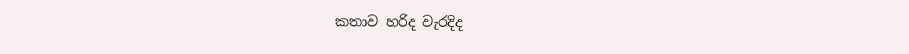කතාව හරිද වැරදිද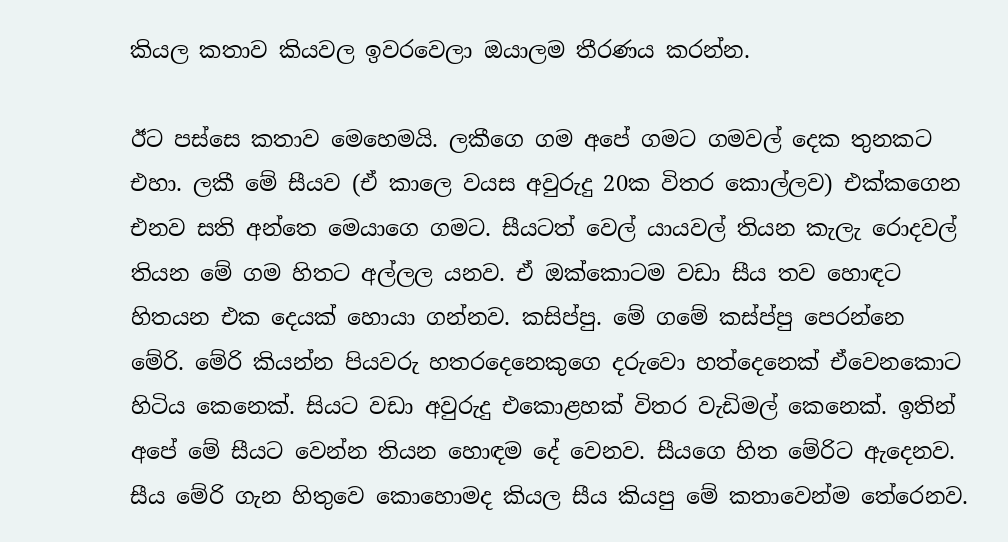කියල කතාව කියවල ඉවරවෙලා ඔයාලම තීරණය කරන්න.

ඊට පස්සෙ කතාව මෙහෙමයි. ලකීගෙ ගම අපේ ගමට ගමවල් දෙක තුනකට එහා. ලකී මේ සීයව (ඒ කාලෙ වයස අවුරුදු 20ක විතර කොල්ලව) එක්කගෙන එනව සති අන්තෙ මෙයාගෙ ගමට. සීයටත් වෙල් යායවල් තියන කැලැ රොදවල් තියන මේ ගම හිතට අල්ලල යනව. ඒ ඔක්කොටම වඩා සීය තව හොඳට හිතයන එක දෙයක් හොයා ගන්නව. කසිප්පු. මේ ගමේ කස්ප්පු පෙරන්නෙ මේරි. මේරි කියන්න පියවරු හතරදෙනෙකුගෙ දරුවො හත්දෙනෙක් ඒවෙනකොට හිටිය කෙනෙක්. සියට වඩා අවුරුදු එකොළහක් විතර වැඩිමල් කෙනෙක්. ඉතින් අපේ මේ සීයට වෙන්න තියන හොඳම දේ වෙනව. සීයගෙ හිත මේරිට ඇදෙනව. සීය මේරි ගැන හිතුවෙ කොහොමද කියල සීය කියපු මේ කතාවෙන්ම තේරෙනව.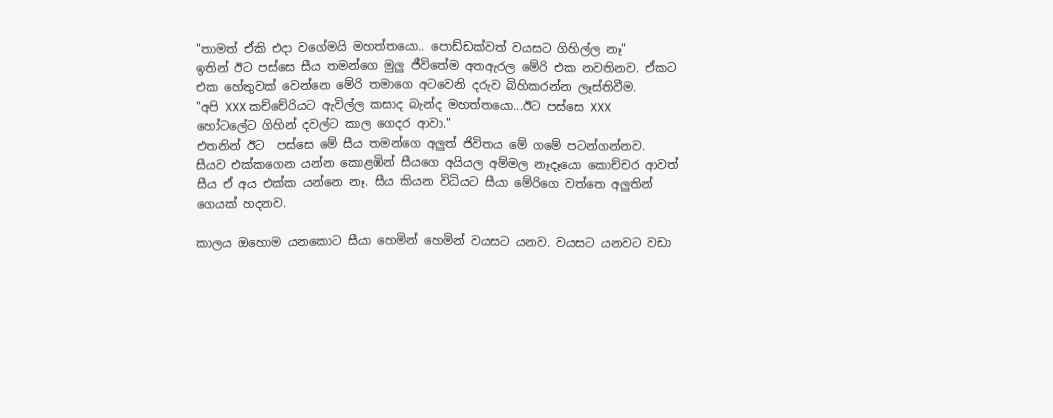"තාමත් ඒකි එදා වගේමයි මහත්තයො.. පොඩ්ඩක්වත් වයසට ගිහිල්ල නෑ"
ඉතින් ඊට පස්සෙ සීය තමන්ගෙ මුලු ජීවිතේම අතඇරල මේරි එක නවතිනව. ඒකට එක හේතුවක් වෙන්නෙ මේරි තමාගෙ අටවෙනි දරුව බිහිකරන්න ලෑස්තිවීම.
"අපි XXX කච්චේරියට ඇවිල්ල කසාද බැන්ද මහත්තයො...ඊට පස්සෙ XXX හෝටලේට ගිහින් දවල්ට කාල ගෙදර ආවා."
එතනින් ඊට  පස්සෙ මේ සීය තමන්ගෙ අලුත් ජිවිතය මේ ගමේ පටන්ගන්නව. සීයව එක්කගෙන යන්න කොළඹින් සීයගෙ අයියල අම්මල නෑදෑයො කොච්චර ආවත් සීය ඒ අය එක්ක යන්නෙ නෑ. සීය කියන විධියට සීයා මේරිගෙ වත්තෙ අලුතින් ගෙයක් හදනව.

කාලය ඔහොම යනකොට සීයා හෙමින් හෙමින් වයසට යනව. වයසට යනවට වඩා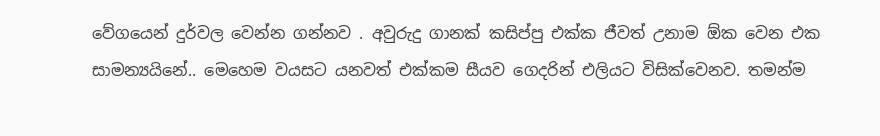වේගයෙන් දුර්වල වෙන්න ගන්නව . අවුරුදු ගානක් කසිප්පු එක්ක ජීවත් උනාම ඕක වෙන එක සාමන්‍යයිනේ.. මෙහෙම වයසට යනවත් එක්කම සීයව ගෙදරින් එලියට විසික්වෙනව. තමන්ම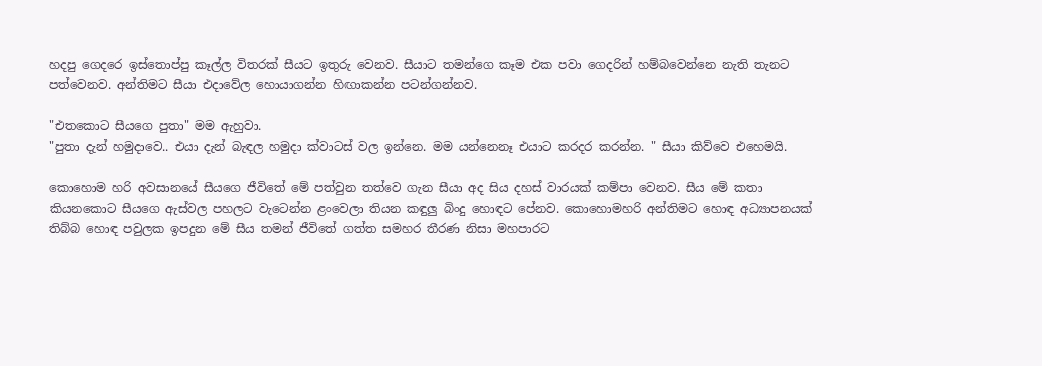හදපු ගෙදරෙ ඉස්තොප්පු කෑල්ල විතරක් සීයට ඉතුරු වෙනව. සීයාට තමන්ගෙ කෑම එක පවා ගෙදරින් හම්බවෙන්නෙ නැති තැනට පත්වෙනව. අන්තිමට සීයා එදාවේල හොයාගන්න හිඟාකන්න පටන්ගන්නව.

"එතකොට සීයගෙ පුතා" මම ඇහුවා.
"පුතා දැන් හමුදාවෙ.. එයා දැන් බැඳල හමුදා ක්වාටස් වල ඉන්නෙ. මම යන්නෙනෑ එයාට කරදර කරන්න. " සීයා කිව්වෙ එහෙමයි.

කොහොම හරි අවසානයේ සීයගෙ ජීවිතේ මේ පත්වුන තත්වෙ ගැන සීයා අද සිය දහස් වාරයක් කම්පා වෙනව. සීය මේ කතා කියනකොට සීයගෙ ඇස්වල පහලට වැටෙන්න ළංවෙලා තියන කඳුලු බිංදු හොඳට පේනව. කොහොමහරි අන්තිමට හොඳ අධ්‍යාපනයක් තිබ්බ හොඳ පවුලක ඉපදුන මේ සීය තමන් ජීවිතේ ගත්ත සමහර තීරණ නිසා මහපාරට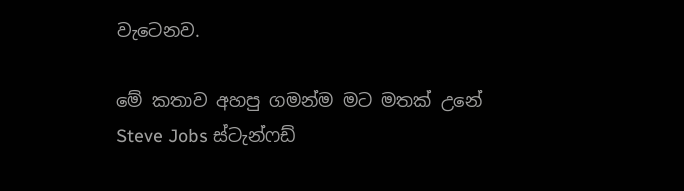වැටෙනව.

මේ කතාව අහපු ගමන්ම මට මතක් උනේ Steve Jobs ස්ටැන්ෆඩ්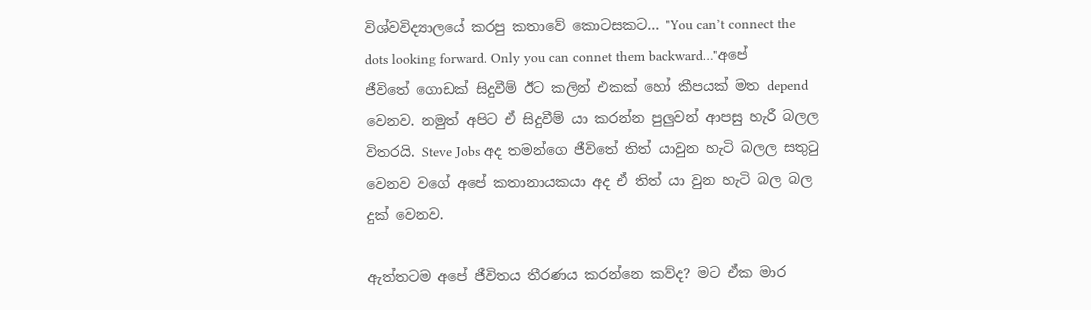විශ්වවිද්‍යාලයේ කරපු කතාවේ කොටසකට... "You can’t connect the dots looking forward. Only you can connet them backward…"අපේ  ජීවිතේ ගොඩක් සිදුවීම් ඊට කලින් එකක් හෝ කීපයක් මත depend වෙනව. නමුත් අපිට ඒ සිදුවීම් යා කරන්න පුලුවන් ආපසු හැරී බලල විතරයි. Steve Jobs අද තමන්ගෙ ජීවිතේ තිත් යාවුන හැටි බලල සතු‍ටු වෙනව වගේ අපේ කතානායකයා අද ඒ තිත් යා වුන හැටි බල බල දුක් වෙනව.

ඇත්තටම අපේ ජීවිතය තීරණය කරන්නෙ කව්ද? මට ඒක මාර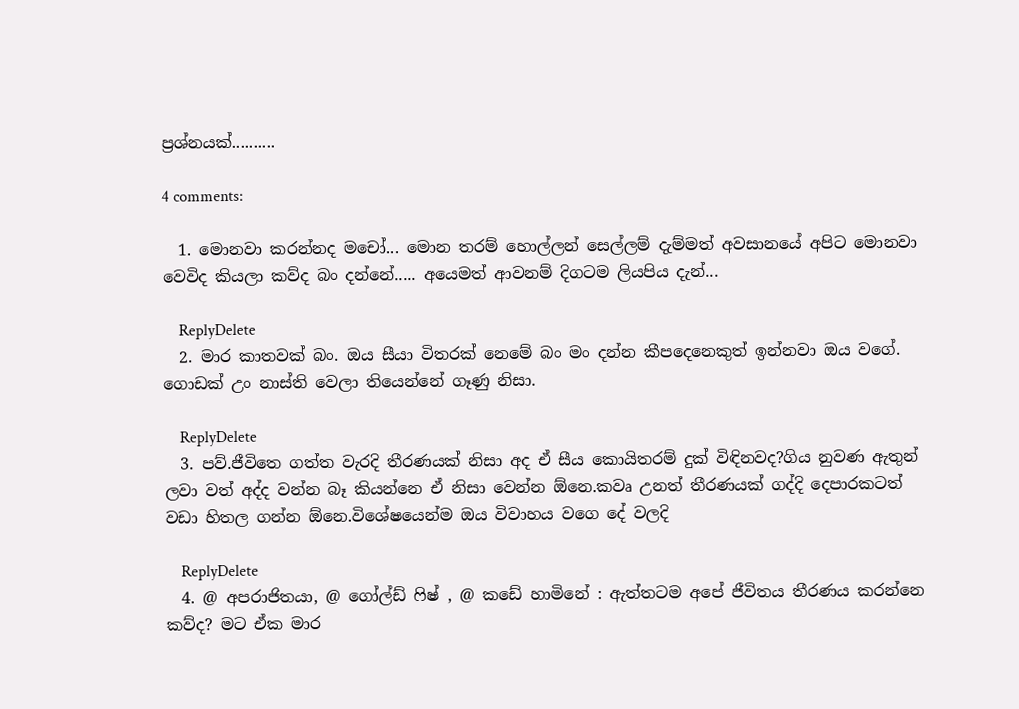ප්‍රශ්නයක්..........

4 comments:

  1. මොනවා කරන්නද මචෝ... මොන තරම් හොල්ලන් සෙල්ලම් දැම්මත් අවසානයේ අපිට මොනවා වෙවිද කියලා කව්ද බං දන්නේ..... අයෙමත් ආවනම් දිගටම ලියපිය දැන්...

    ReplyDelete
  2. මාර කාතවක් බං. ඔය සීයා විතරක් නෙමේ බං මං දන්න කීපදෙනෙකුත් ඉන්නවා ඔය වගේ. ගොඩක් උං නාස්ති වෙලා තියෙන්නේ ගෑණු නිසා.

    ReplyDelete
  3. පව්.ජීවිතෙ ගත්ත වැරදි තීරණයක් නිසා අද ඒ සීය කොයිතරම් දුක් විඳිනවද?ගිය නුවණ ඇතුන් ලවා වත් අද්ද වන්න බෑ කියන්නෙ ඒ නිසා වෙන්න ඕනෙ.කවෘ උනත් තීරණයක් ගද්දි දෙපාරකටත් වඩා හිතල ගන්න ඕනෙ.විශේෂයෙන්ම ඔය විවාහය වගෙ දේ වලදි

    ReplyDelete
  4. @ අපරාජිතයා, @ ගෝල්ඩ් ෆිෂ් , @ කඩේ හාමිනේ : ඇත්තටම අපේ ජීවිතය තීරණය කරන්නෙ කව්ද? මට ඒක මාර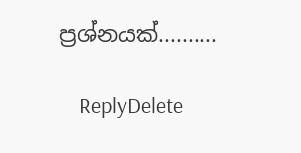ප්‍රශ්නයක්..........

    ReplyDelete